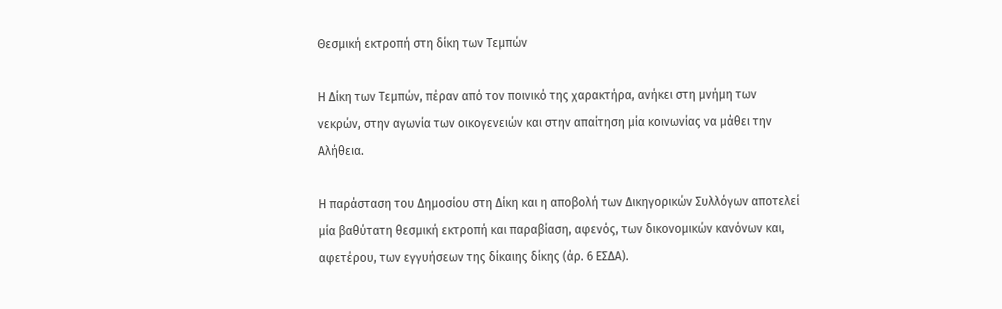Θεσμική εκτροπή στη δίκη των Τεμπών

Η Δίκη των Τεμπών, πέραν από τον ποινικό της χαρακτήρα, ανήκει στη μνήμη των νεκρών, στην αγωνία των οικογενειών και στην απαίτηση μία κοινωνίας να μάθει την Αλήθεια.

Η παράσταση του Δημοσίου στη Δίκη και η αποβολή των Δικηγορικών Συλλόγων αποτελεί μία βαθύτατη θεσμική εκτροπή και παραβίαση, αφενός, των δικονομικών κανόνων και, αφετέρου, των εγγυήσεων της δίκαιης δίκης (άρ. 6 ΕΣΔΑ).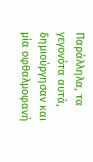Παράλληλα, τα γεγονότα αυτά, δημιούργησαν και μία οφθαλμοφανή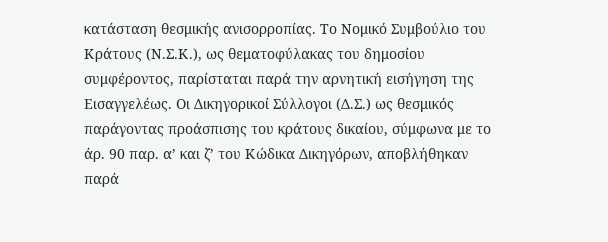κατάσταση θεσμικής ανισορροπίας. Το Νομικό Συμβούλιο του Κράτους (Ν.Σ.Κ.), ως θεματοφύλακας του δημοσίου συμφέροντος, παρίσταται παρά την αρνητική εισήγηση της Εισαγγελέως. Οι Δικηγορικοί Σύλλογοι (Δ.Σ.) ως θεσμικός παράγοντας προάσπισης του κράτους δικαίου, σύμφωνα με το άρ. 90 παρ. α’ και ζ’ του Κώδικα Δικηγόρων, αποβλήθηκαν παρά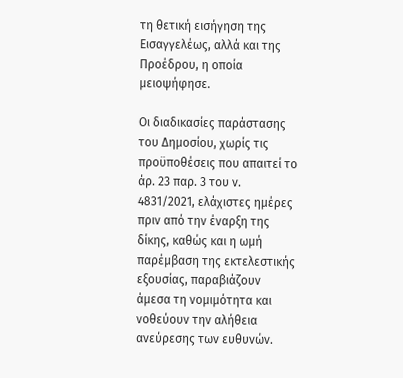τη θετική εισήγηση της Εισαγγελέως, αλλά και της Προέδρου, η οποία μειοψήφησε.

Οι διαδικασίες παράστασης του Δημοσίου, χωρίς τις προϋποθέσεις που απαιτεί το άρ. 23 παρ. 3 του ν. 4831/2021, ελάχιστες ημέρες πριν από την έναρξη της δίκης, καθώς και η ωμή παρέμβαση της εκτελεστικής εξουσίας, παραβιάζουν άμεσα τη νομιμότητα και νοθεύουν την αλήθεια ανεύρεσης των ευθυνών.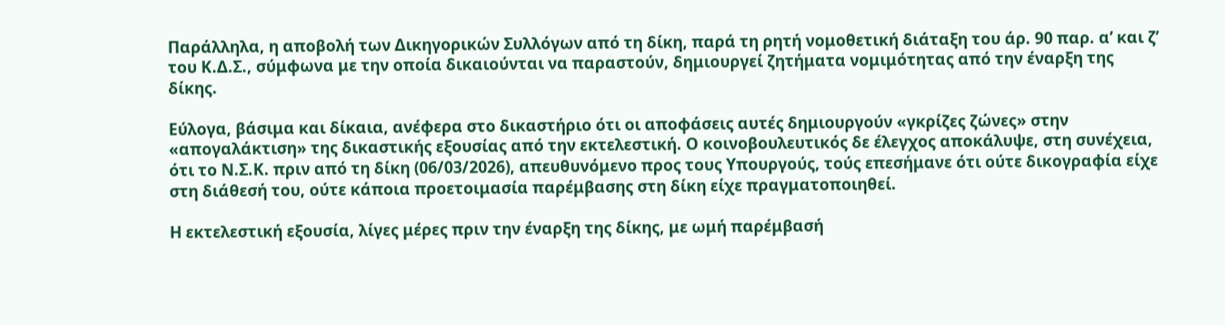Παράλληλα, η αποβολή των Δικηγορικών Συλλόγων από τη δίκη, παρά τη ρητή νομοθετική διάταξη του άρ. 90 παρ. α’ και ζ’ του Κ.Δ.Σ., σύμφωνα με την οποία δικαιούνται να παραστούν, δημιουργεί ζητήματα νομιμότητας από την έναρξη της δίκης.

Εύλογα, βάσιμα και δίκαια, ανέφερα στο δικαστήριο ότι οι αποφάσεις αυτές δημιουργούν «γκρίζες ζώνες» στην «απογαλάκτιση» της δικαστικής εξουσίας από την εκτελεστική. Ο κοινοβουλευτικός δε έλεγχος αποκάλυψε, στη συνέχεια, ότι το Ν.Σ.Κ. πριν από τη δίκη (06/03/2026), απευθυνόμενο προς τους Υπουργούς, τούς επεσήμανε ότι ούτε δικογραφία είχε στη διάθεσή του, ούτε κάποια προετοιμασία παρέμβασης στη δίκη είχε πραγματοποιηθεί.

Η εκτελεστική εξουσία, λίγες μέρες πριν την έναρξη της δίκης, με ωμή παρέμβασή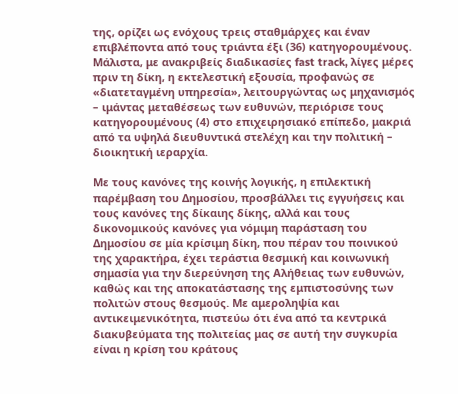της, ορίζει ως ενόχους τρεις σταθμάρχες και έναν επιβλέποντα από τους τριάντα έξι (36) κατηγορουμένους. Μάλιστα, με ανακριβείς διαδικασίες fast track, λίγες μέρες πριν τη δίκη, η εκτελεστική εξουσία, προφανώς σε «διατεταγμένη υπηρεσία», λειτουργώντας ως μηχανισμός – ιμάντας μεταθέσεως των ευθυνών, περιόρισε τους κατηγορουμένους (4) στο επιχειρησιακό επίπεδο, μακριά από τα υψηλά διευθυντικά στελέχη και την πολιτική – διοικητική ιεραρχία.

Με τους κανόνες της κοινής λογικής, η επιλεκτική παρέμβαση του Δημοσίου, προσβάλλει τις εγγυήσεις και τους κανόνες της δίκαιης δίκης, αλλά και τους δικονομικούς κανόνες για νόμιμη παράσταση του Δημοσίου σε μία κρίσιμη δίκη, που πέραν του ποινικού της χαρακτήρα, έχει τεράστια θεσμική και κοινωνική σημασία για την διερεύνηση της Αλήθειας των ευθυνών, καθώς και της αποκατάστασης της εμπιστοσύνης των πολιτών στους θεσμούς. Με αμεροληψία και αντικειμενικότητα, πιστεύω ότι ένα από τα κεντρικά διακυβεύματα της πολιτείας μας σε αυτή την συγκυρία είναι η κρίση του κράτους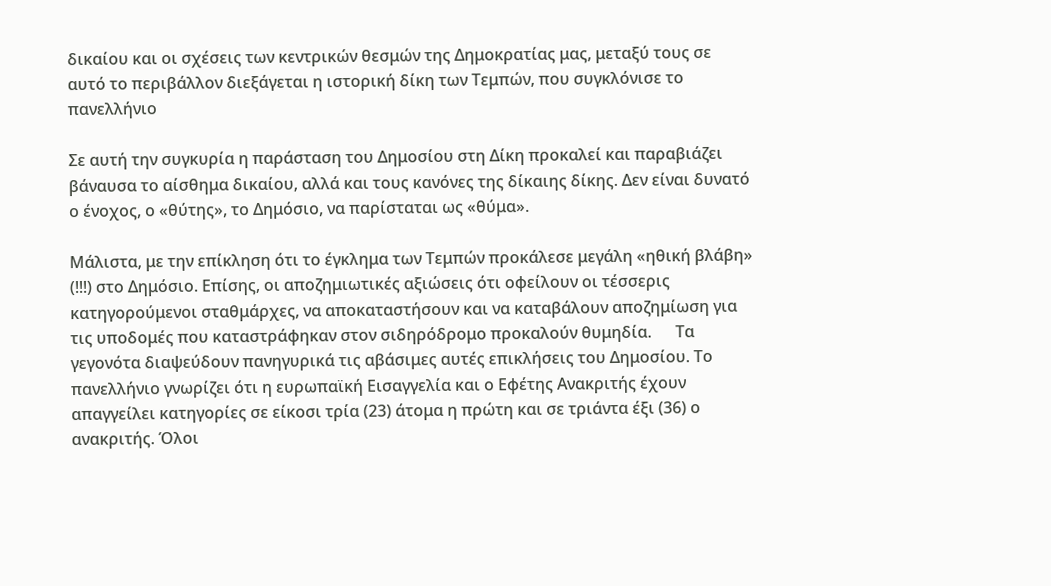δικαίου και οι σχέσεις των κεντρικών θεσμών της Δημοκρατίας μας, μεταξύ τους σε αυτό το περιβάλλον διεξάγεται η ιστορική δίκη των Τεμπών, που συγκλόνισε το πανελλήνιο

Σε αυτή την συγκυρία η παράσταση του Δημοσίου στη Δίκη προκαλεί και παραβιάζει  βάναυσα το αίσθημα δικαίου, αλλά και τους κανόνες της δίκαιης δίκης. Δεν είναι δυνατό ο ένοχος, ο «θύτης», το Δημόσιο, να παρίσταται ως «θύμα».

Μάλιστα, με την επίκληση ότι το έγκλημα των Τεμπών προκάλεσε μεγάλη «ηθική βλάβη» (!!!) στο Δημόσιο. Επίσης, οι αποζημιωτικές αξιώσεις ότι οφείλουν οι τέσσερις κατηγορούμενοι σταθμάρχες, να αποκαταστήσουν και να καταβάλουν αποζημίωση για τις υποδομές που καταστράφηκαν στον σιδηρόδρομο προκαλούν θυμηδία.      Τα γεγονότα διαψεύδουν πανηγυρικά τις αβάσιμες αυτές επικλήσεις του Δημοσίου. Το πανελλήνιο γνωρίζει ότι η ευρωπαϊκή Εισαγγελία και ο Εφέτης Ανακριτής έχουν απαγγείλει κατηγορίες σε είκοσι τρία (23) άτομα η πρώτη και σε τριάντα έξι (36) ο ανακριτής. Όλοι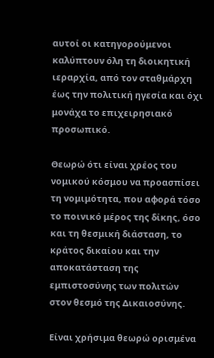αυτοί οι κατηγορούμενοι καλύπτουν όλη τη διοικητική ιεραρχία, από τον σταθμάρχη έως την πολιτική ηγεσία και όχι μονάχα το επιχειρησιακό προσωπικό.

Θεωρώ ότι είναι χρέος του νομικού κόσμου να προασπίσει τη νομιμότητα, που αφορά τόσο το ποινικό μέρος της δίκης, όσο και τη θεσμική διάσταση, το κράτος δικαίου και την αποκατάσταση της εμπιστοσύνης των πολιτών στον θεσμό της Δικαιοσύνης.

Είναι χρήσιμα θεωρώ ορισμένα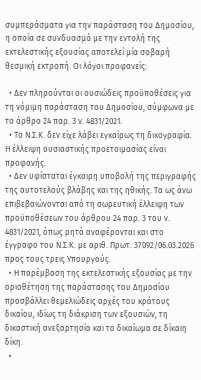συμπεράσματα για την παράσταση του Δημοσίου, η οποία σε συνδυασμό με την εντολή της εκτελεστικής εξουσίας αποτελεί μία σοβαρή θεσμική εκτροπή. Οι λόγοι προφανείς:

  • Δεν πληρούνται οι ουσιώδεις προϋποθέσεις για τη νόμιμη παράσταση του Δημοσίου, σύμφωνα με το άρθρο 24 παρ. 3 ν. 4831/2021.
  • Το Ν.Σ.Κ. δεν είχε λάβει εγκαίρως τη δικογραφία. Η έλλειψη ουσιαστικής προετοιμασίας είναι προφανής.
  • Δεν υφίσταται έγκαιρη υποβολή της περιγραφής της αυτοτελούς βλάβης και της ηθικής. Τα ως άνω επιβεβαιώνονται από τη σωρευτική έλλειψη των προϋποθέσεων του άρθρου 24 παρ. 3 του ν. 4831/2021, όπως ρητά αναφέρονται και στο έγγραφο του Ν.Σ.Κ. με αριθ. Πρωτ. 37092/06.03.2026 προς τους τρεις Υπουργούς.
  • Η παρέμβαση της εκτελεστικής εξουσίας με την οριοθέτηση της παράστασης του Δημοσίου προσβάλλει θεμελιώδεις αρχές του κράτους δικαίου, ιδίως τη διάκριση των εξουσιών, τη δικαστική ανεξαρτησία και το δικαίωμα σε δίκαιη δίκη.
  •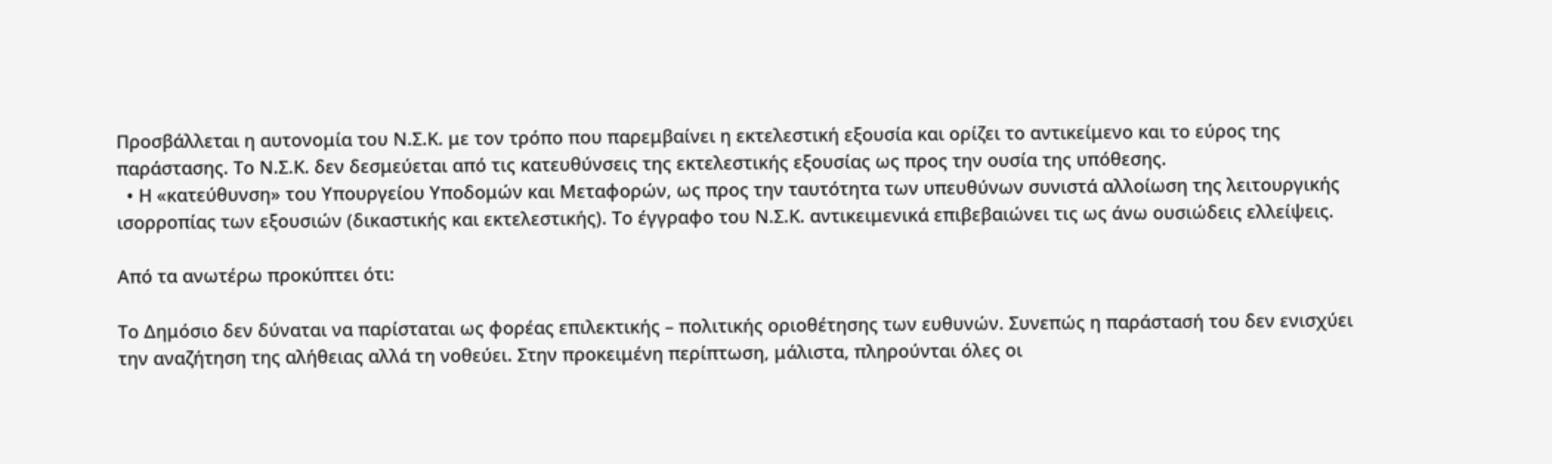Προσβάλλεται η αυτονομία του Ν.Σ.Κ. με τον τρόπο που παρεμβαίνει η εκτελεστική εξουσία και ορίζει το αντικείμενο και το εύρος της παράστασης. Το Ν.Σ.Κ. δεν δεσμεύεται από τις κατευθύνσεις της εκτελεστικής εξουσίας ως προς την ουσία της υπόθεσης.
  • Η «κατεύθυνση» του Υπουργείου Υποδομών και Μεταφορών, ως προς την ταυτότητα των υπευθύνων συνιστά αλλοίωση της λειτουργικής ισορροπίας των εξουσιών (δικαστικής και εκτελεστικής). Το έγγραφο του Ν.Σ.Κ. αντικειμενικά επιβεβαιώνει τις ως άνω ουσιώδεις ελλείψεις.

Από τα ανωτέρω προκύπτει ότι:

Το Δημόσιο δεν δύναται να παρίσταται ως φορέας επιλεκτικής – πολιτικής οριοθέτησης των ευθυνών. Συνεπώς η παράστασή του δεν ενισχύει την αναζήτηση της αλήθειας αλλά τη νοθεύει. Στην προκειμένη περίπτωση, μάλιστα, πληρούνται όλες οι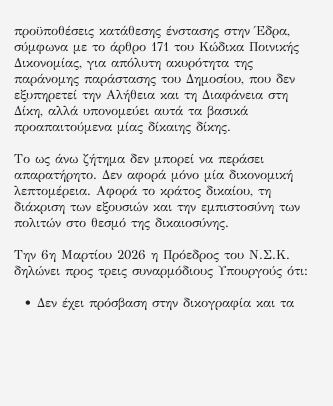προϋποθέσεις κατάθεσης ένστασης στην Έδρα, σύμφωνα με το άρθρο 171 του Κώδικα Ποινικής Δικονομίας, για απόλυτη ακυρότητα της παράνομης παράστασης του Δημοσίου, που δεν εξυπηρετεί την Αλήθεια και τη Διαφάνεια στη Δίκη, αλλά υπονομεύει αυτά τα βασικά προαπαιτούμενα μίας δίκαιης δίκης.

Το ως άνω ζήτημα δεν μπορεί να περάσει απαρατήρητο. Δεν αφορά μόνο μία δικονομική λεπτομέρεια. Αφορά το κράτος δικαίου, τη διάκριση των εξουσιών και την εμπιστοσύνη των πολιτών στο θεσμό της δικαιοσύνης.

Την 6η Μαρτίου 2026 η Πρόεδρος του Ν.Σ.Κ. δηλώνει προς τρεις συναρμόδιους Υπουργούς ότι:

  • Δεν έχει πρόσβαση στην δικογραφία και τα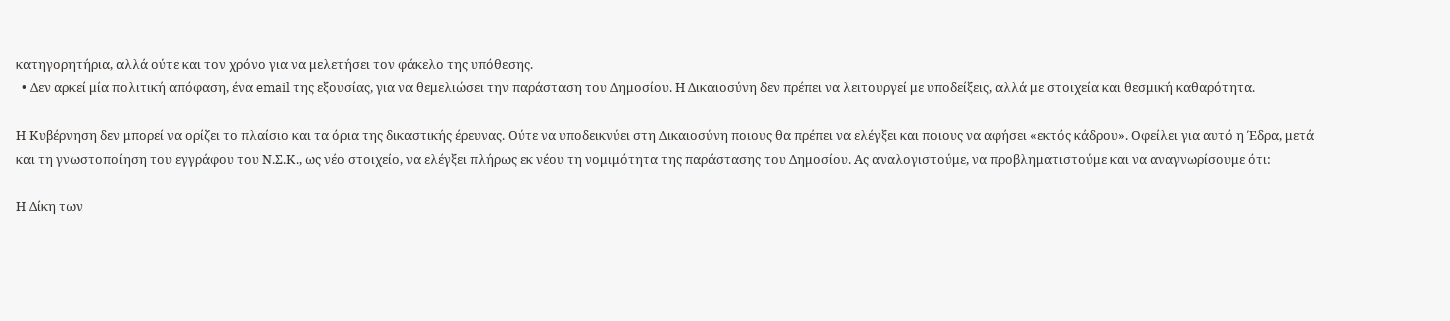κατηγορητήρια, αλλά ούτε και τον χρόνο για να μελετήσει τον φάκελο της υπόθεσης.
  • Δεν αρκεί μία πολιτική απόφαση, ένα email της εξουσίας, για να θεμελιώσει την παράσταση του Δημοσίου. Η Δικαιοσύνη δεν πρέπει να λειτουργεί με υποδείξεις, αλλά με στοιχεία και θεσμική καθαρότητα.

Η Κυβέρνηση δεν μπορεί να ορίζει το πλαίσιο και τα όρια της δικαστικής έρευνας. Ούτε να υποδεικνύει στη Δικαιοσύνη ποιους θα πρέπει να ελέγξει και ποιους να αφήσει «εκτός κάδρου». Οφείλει για αυτό η Έδρα, μετά και τη γνωστοποίηση του εγγράφου του Ν.Σ.Κ., ως νέο στοιχείο, να ελέγξει πλήρως εκ νέου τη νομιμότητα της παράστασης του Δημοσίου. Ας αναλογιστούμε, να προβληματιστούμε και να αναγνωρίσουμε ότι:

Η Δίκη των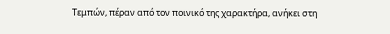Τεμπών, πέραν από τον ποινικό της χαρακτήρα, ανήκει στη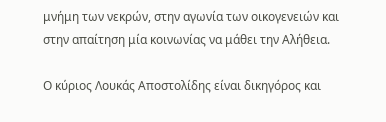μνήμη των νεκρών, στην αγωνία των οικογενειών και στην απαίτηση μία κοινωνίας να μάθει την Αλήθεια.

Ο κύριος Λουκάς Αποστολίδης είναι δικηγόρος και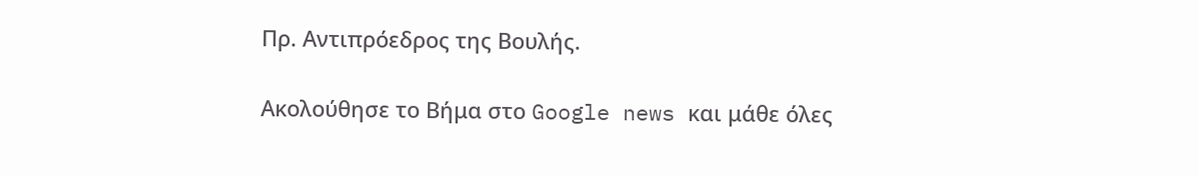Πρ. Αντιπρόεδρος της Βουλής.

Ακολούθησε το Βήμα στο Google news και μάθε όλες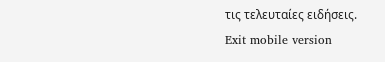τις τελευταίες ειδήσεις.
Exit mobile version